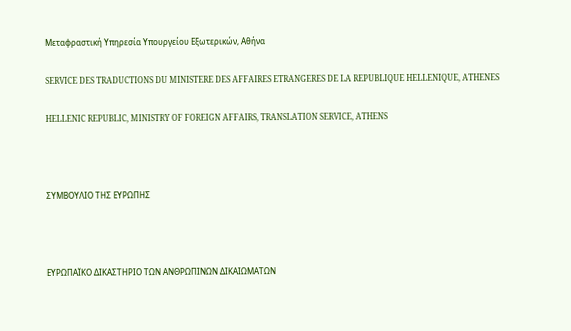Μεταφραστική Υπηρεσία Υπουργείου Εξωτερικών, Αθήνα

SERVICE DES TRADUCTIONS DU MINISTERE DES AFFAIRES ETRANGERES DE LA REPUBLIQUE HELLENIQUE, ATHENES

HELLENIC REPUBLIC, MINISTRY OF FOREIGN AFFAIRS, TRANSLATION SERVICE, ATHENS



ΣΥΜΒΟΥΛΙΟ ΤΗΣ ΕΥΡΩΠΗΣ



ΕΥΡΩΠΑΪΚΟ ΔΙΚΑΣΤΗΡΙΟ ΤΩΝ ΑΝΘΡΩΠΙΝΩΝ ΔΙΚΑΙΩΜΑΤΩΝ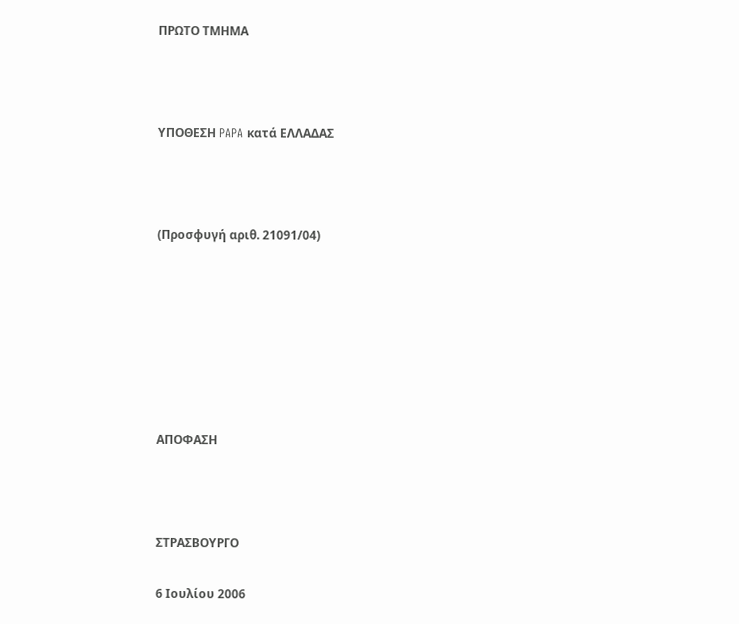ΠΡΩΤΟ ΤΜΗΜΑ



ΥΠΟΘΕΣΗ PAPA κατά ΕΛΛΑΔΑΣ



(Προσφυγή αριθ. 21091/04)







ΑΠΟΦΑΣΗ



ΣΤΡΑΣΒΟΥΡΓΟ

6 Ιουλίου 2006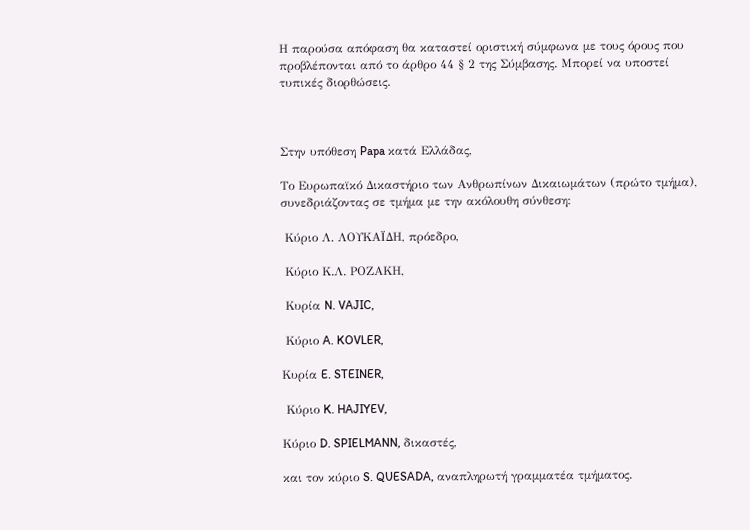Η παρούσα απόφαση θα καταστεί οριστική σύμφωνα με τους όρους που προβλέπονται από το άρθρο 44 § 2 της Σύμβασης. Μπορεί να υποστεί τυπικές διορθώσεις.



Στην υπόθεση Papa κατά Ελλάδας,

Το Ευρωπαϊκό Δικαστήριο των Ανθρωπίνων Δικαιωμάτων (πρώτο τμήμα), συνεδριάζοντας σε τμήμα με την ακόλουθη σύνθεση:

 Κύριο Λ. ΛΟΥΚΑÏΔΗ, πρόεδρο,

 Κύριο Κ.Λ. ΡΟΖΑΚΗ,

 Κυρία N. VAJIC,

 Κύριο A. KOVLER,

Κυρία E. STEINER,

 Κύριο K. HAJIYEV,

Κύριο D. SPIELMANN, δικαστές,

και τον κύριο S. QUESADA, αναπληρωτή γραμματέα τμήματος.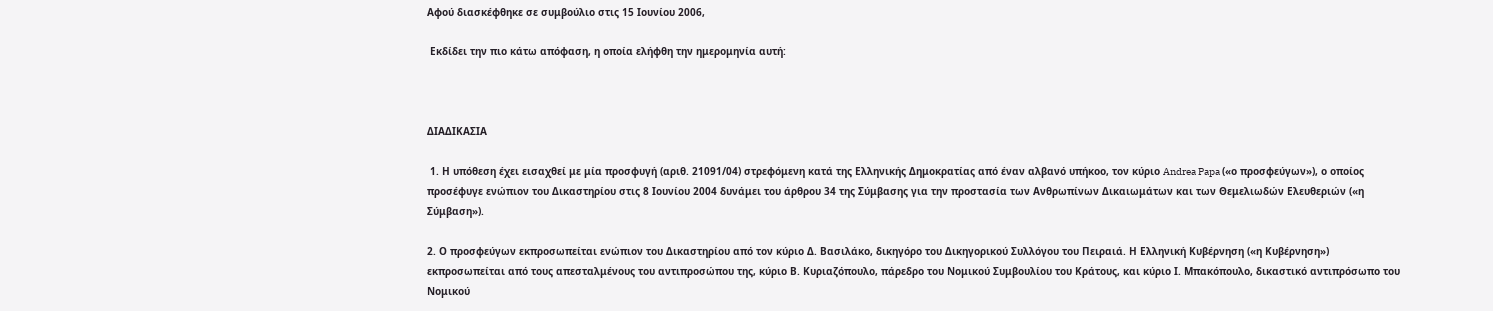Αφού διασκέφθηκε σε συμβούλιο στις 15 Ιουνίου 2006,

 Εκδίδει την πιο κάτω απόφαση, η οποία ελήφθη την ημερομηνία αυτή:



ΔΙΑΔΙΚΑΣΙΑ

 1. Η υπόθεση έχει εισαχθεί με μία προσφυγή (αριθ. 21091/04) στρεφόμενη κατά της Ελληνικής Δημοκρατίας από έναν αλβανό υπήκοο, τον κύριο Andrea Papa («ο προσφεύγων»), ο οποίος προσέφυγε ενώπιον του Δικαστηρίου στις 8 Ιουνίου 2004 δυνάμει του άρθρου 34 της Σύμβασης για την προστασία των Ανθρωπίνων Δικαιωμάτων και των Θεμελιωδών Ελευθεριών («η Σύμβαση»).

2. Ο προσφεύγων εκπροσωπείται ενώπιον του Δικαστηρίου από τον κύριο Δ. Βασιλάκο, δικηγόρο του Δικηγορικού Συλλόγου του Πειραιά. Η Ελληνική Κυβέρνηση («η Κυβέρνηση») εκπροσωπείται από τους απεσταλμένους του αντιπροσώπου της, κύριο Β. Κυριαζόπουλο, πάρεδρο του Νομικού Συμβουλίου του Κράτους, και κύριο Ι. Μπακόπουλο, δικαστικό αντιπρόσωπο του Νομικού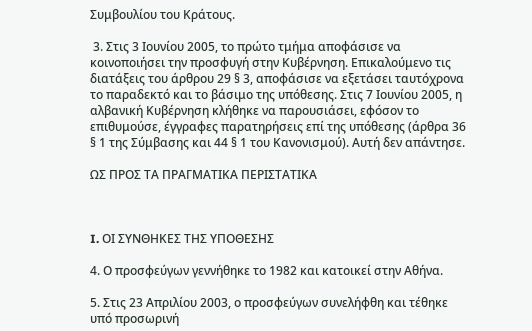Συμβουλίου του Κράτους.

 3. Στις 3 Ιουνίου 2005, το πρώτο τμήμα αποφάσισε να κοινοποιήσει την προσφυγή στην Κυβέρνηση. Επικαλούμενο τις διατάξεις του άρθρου 29 § 3, αποφάσισε να εξετάσει ταυτόχρονα το παραδεκτό και το βάσιμο της υπόθεσης. Στις 7 Ιουνίου 2005, η αλβανική Κυβέρνηση κλήθηκε να παρουσιάσει, εφόσον το επιθυμούσε, έγγραφες παρατηρήσεις επί της υπόθεσης (άρθρα 36 § 1 της Σύμβασης και 44 § 1 του Κανονισμού). Αυτή δεν απάντησε.

ΩΣ ΠΡΟΣ ΤΑ ΠΡΑΓΜΑΤΙΚΑ ΠΕΡΙΣΤΑΤΙΚΑ



I. ΟΙ ΣΥΝΘΗΚΕΣ ΤΗΣ ΥΠΟΘΕΣΗΣ

4. Ο προσφεύγων γεννήθηκε το 1982 και κατοικεί στην Αθήνα.

5. Στις 23 Απριλίου 2003, ο προσφεύγων συνελήφθη και τέθηκε υπό προσωρινή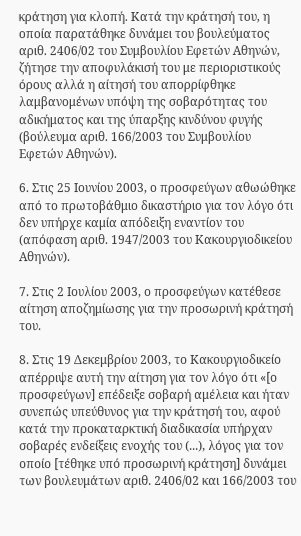κράτηση για κλοπή. Κατά την κράτησή του, η οποία παρατάθηκε δυνάμει του βουλεύματος αριθ. 2406/02 του Συμβουλίου Εφετών Αθηνών, ζήτησε την αποφυλάκισή του με περιοριστικούς όρους αλλά η αίτησή του απορρίφθηκε λαμβανομένων υπόψη της σοβαρότητας του αδικήματος και της ύπαρξης κινδύνου φυγής (βούλευμα αριθ. 166/2003 του Συμβουλίου Εφετών Αθηνών).

6. Στις 25 Ιουνίου 2003, ο προσφεύγων αθωώθηκε από το πρωτοβάθμιο δικαστήριο για τον λόγο ότι δεν υπήρχε καμία απόδειξη εναντίον του (απόφαση αριθ. 1947/2003 του Κακουργιοδικείου Αθηνών).

7. Στις 2 Ιουλίου 2003, ο προσφεύγων κατέθεσε αίτηση αποζημίωσης για την προσωρινή κράτησή του.

8. Στις 19 Δεκεμβρίου 2003, το Κακουργιοδικείο απέρριψε αυτή την αίτηση για τον λόγο ότι «[ο προσφεύγων] επέδειξε σοβαρή αμέλεια και ήταν συνεπώς υπεύθυνος για την κράτησή του, αφού κατά την προκαταρκτική διαδικασία υπήρχαν σοβαρές ενδείξεις ενοχής του (...), λόγος για τον οποίο [τέθηκε υπό προσωρινή κράτηση] δυνάμει των βουλευμάτων αριθ. 2406/02 και 166/2003 του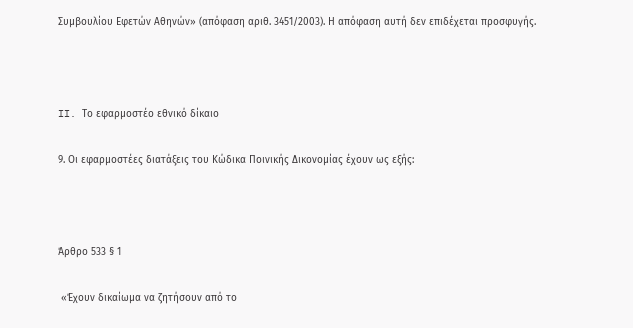Συμβουλίου Εφετών Αθηνών» (απόφαση αριθ. 3451/2003). Η απόφαση αυτή δεν επιδέχεται προσφυγής.



II. Το εφαρμοστέο εθνικό δίκαιο

9. Οι εφαρμοστέες διατάξεις του Κώδικα Ποινικής Δικονομίας έχουν ως εξής:



Άρθρο 533 § 1

 «Έχουν δικαίωμα να ζητήσουν από το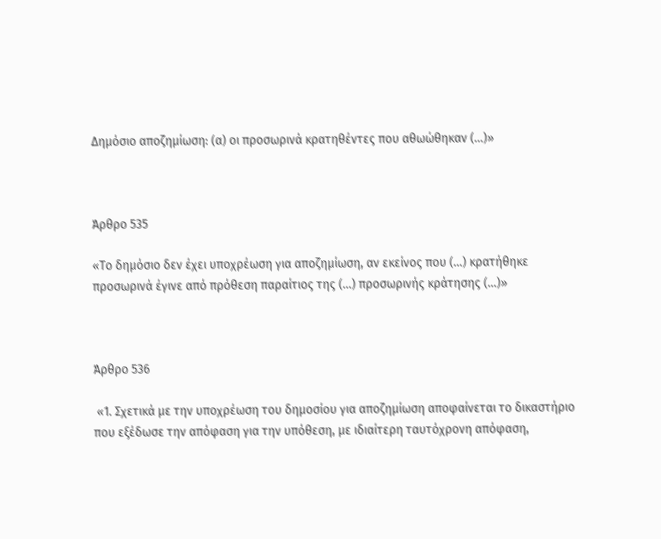Δημόσιο αποζημίωση: (α) οι προσωρινά κρατηθέντες που αθωώθηκαν (...)»



Άρθρο 535

«Το δημόσιο δεν έχει υποχρέωση για αποζημίωση, αν εκείνος που (...) κρατήθηκε προσωρινά έγινε από πρόθεση παραίτιος της (...) προσωρινής κράτησης (...)»



Άρθρο 536

 «1. Σχετικά με την υποχρέωση του δημοσίου για αποζημίωση αποφαίνεται το δικαστήριο που εξέδωσε την απόφαση για την υπόθεση, με ιδιαίτερη ταυτόχρονη απόφαση,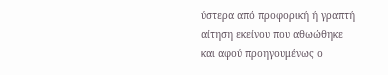ύστερα από προφορική ή γραπτή αίτηση εκείνου που αθωώθηκε και αφού προηγουμένως ο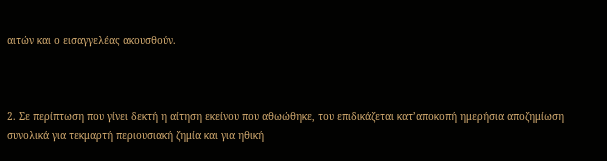αιτών και ο εισαγγελέας ακουσθούν.



2. Σε περίπτωση που γίνει δεκτή η αίτηση εκείνου που αθωώθηκε, του επιδικάζεται κατ’αποκοπή ημερήσια αποζημίωση συνολικά για τεκμαρτή περιουσιακή ζημία και για ηθική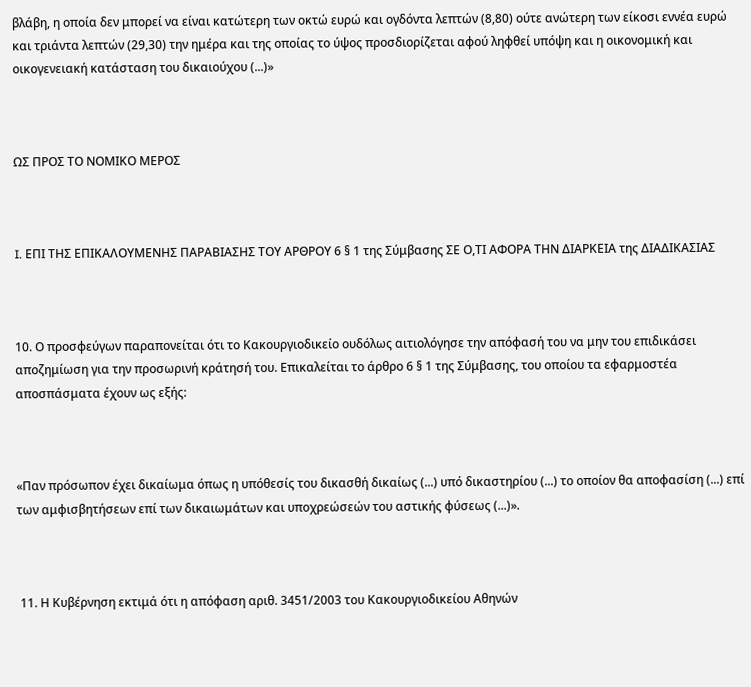βλάβη, η οποία δεν μπορεί να είναι κατώτερη των οκτώ ευρώ και ογδόντα λεπτών (8,80) ούτε ανώτερη των είκοσι εννέα ευρώ και τριάντα λεπτών (29,30) την ημέρα και της οποίας το ύψος προσδιορίζεται αφού ληφθεί υπόψη και η οικονομική και οικογενειακή κατάσταση του δικαιούχου (...)»



ΩΣ ΠΡΟΣ ΤΟ ΝΟΜΙΚΟ ΜΕΡΟΣ



I. ΕΠΙ ΤΗΣ ΕΠΙΚΑΛΟΥΜΕΝΗΣ ΠΑΡΑΒΙΑΣΗΣ ΤΟΥ ΑΡΘΡΟΥ 6 § 1 της Σύμβασης ΣΕ Ο,ΤΙ ΑΦΟΡΑ ΤΗΝ ΔΙΑΡΚΕΙΑ της ΔΙΑΔΙΚΑΣΙΑΣ



10. Ο προσφεύγων παραπονείται ότι το Κακουργιοδικείο ουδόλως αιτιολόγησε την απόφασή του να μην του επιδικάσει αποζημίωση για την προσωρινή κράτησή του. Επικαλείται το άρθρο 6 § 1 της Σύμβασης, του οποίου τα εφαρμοστέα αποσπάσματα έχουν ως εξής:



«Παν πρόσωπον έχει δικαίωμα όπως η υπόθεσίς του δικασθή δικαίως (...) υπό δικαστηρίου (...) το οποίον θα αποφασίση (...) επί των αμφισβητήσεων επί των δικαιωμάτων και υποχρεώσεών του αστικής φύσεως (...)».



 11. Η Κυβέρνηση εκτιμά ότι η απόφαση αριθ. 3451/2003 του Κακουργιοδικείου Αθηνών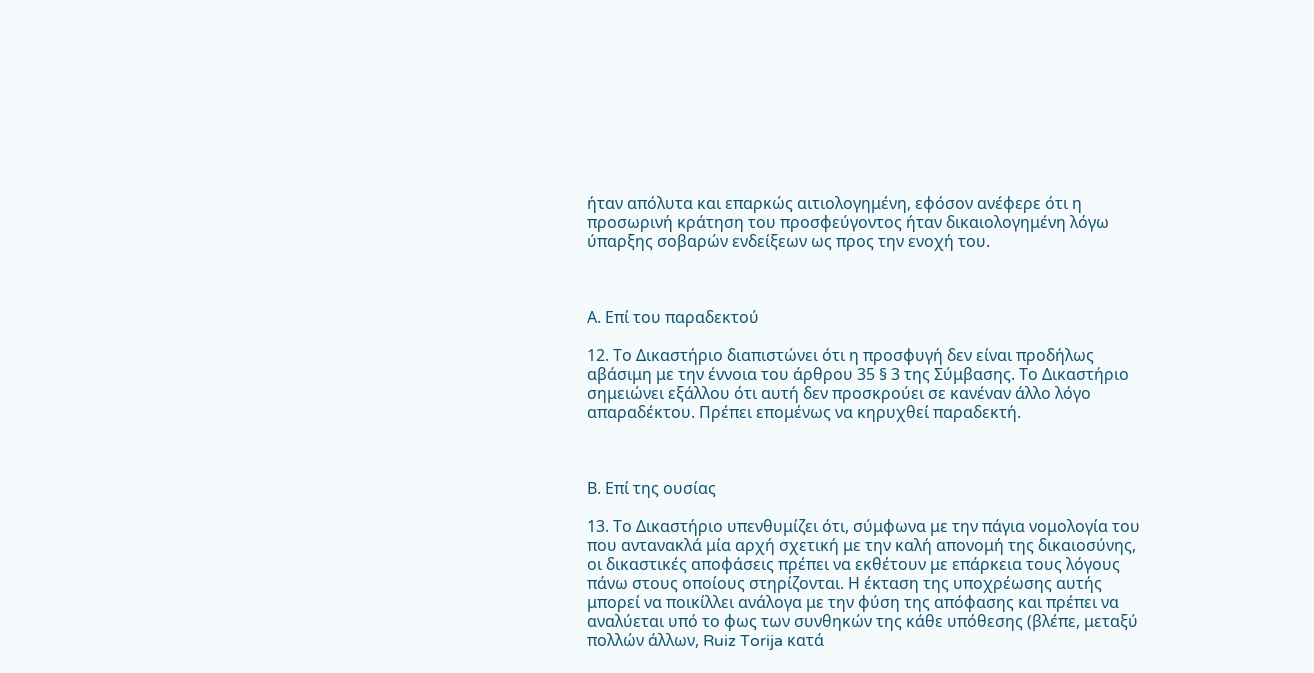ήταν απόλυτα και επαρκώς αιτιολογημένη, εφόσον ανέφερε ότι η προσωρινή κράτηση του προσφεύγοντος ήταν δικαιολογημένη λόγω ύπαρξης σοβαρών ενδείξεων ως προς την ενοχή του.



Α. Επί του παραδεκτού

12. Το Δικαστήριο διαπιστώνει ότι η προσφυγή δεν είναι προδήλως αβάσιμη με την έννοια του άρθρου 35 § 3 της Σύμβασης. Το Δικαστήριο σημειώνει εξάλλου ότι αυτή δεν προσκρούει σε κανέναν άλλο λόγο απαραδέκτου. Πρέπει επομένως να κηρυχθεί παραδεκτή.



Β. Επί της ουσίας

13. Το Δικαστήριο υπενθυμίζει ότι, σύμφωνα με την πάγια νομολογία του που αντανακλά μία αρχή σχετική με την καλή απονομή της δικαιοσύνης, οι δικαστικές αποφάσεις πρέπει να εκθέτουν με επάρκεια τους λόγους πάνω στους οποίους στηρίζονται. Η έκταση της υποχρέωσης αυτής μπορεί να ποικίλλει ανάλογα με την φύση της απόφασης και πρέπει να αναλύεται υπό το φως των συνθηκών της κάθε υπόθεσης (βλέπε, μεταξύ πολλών άλλων, Ruiz Torija κατά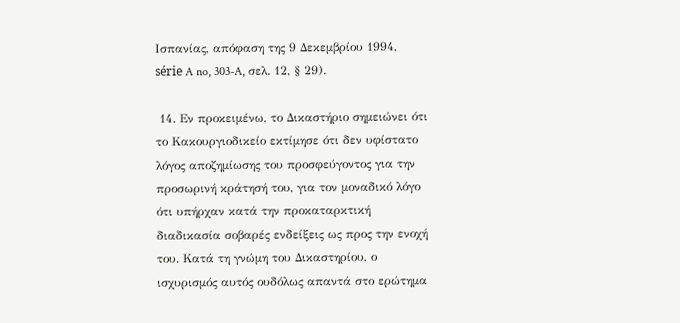Ισπανίας, απόφαση της 9 Δεκεμβρίου 1994, série A no, 303-A, σελ. 12, § 29).

 14. Εν προκειμένω, το Δικαστήριο σημειώνει ότι το Κακουργιοδικείο εκτίμησε ότι δεν υφίστατο λόγος αποζημίωσης του προσφεύγοντος για την προσωρινή κράτησή του, για τον μοναδικό λόγο ότι υπήρχαν κατά την προκαταρκτική διαδικασία σοβαρές ενδείξεις ως προς την ενοχή του. Κατά τη γνώμη του Δικαστηρίου, ο ισχυρισμός αυτός ουδόλως απαντά στο ερώτημα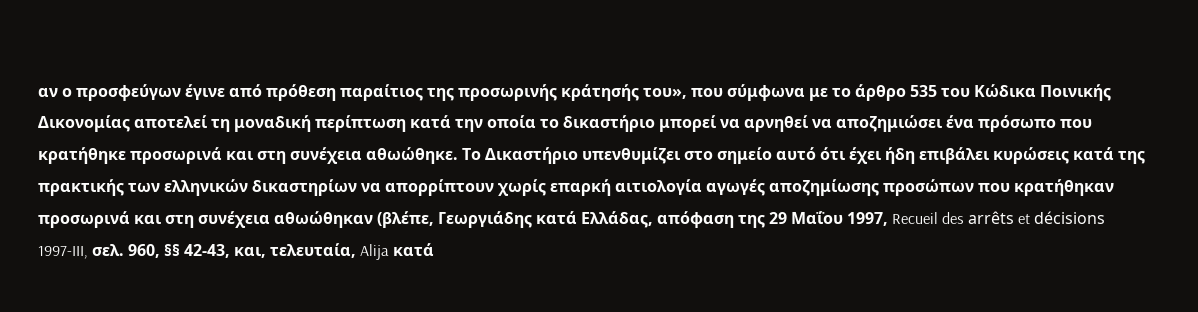αν ο προσφεύγων έγινε από πρόθεση παραίτιος της προσωρινής κράτησής του», που σύμφωνα με το άρθρο 535 του Κώδικα Ποινικής Δικονομίας αποτελεί τη μοναδική περίπτωση κατά την οποία το δικαστήριο μπορεί να αρνηθεί να αποζημιώσει ένα πρόσωπο που κρατήθηκε προσωρινά και στη συνέχεια αθωώθηκε. Το Δικαστήριο υπενθυμίζει στο σημείο αυτό ότι έχει ήδη επιβάλει κυρώσεις κατά της πρακτικής των ελληνικών δικαστηρίων να απορρίπτουν χωρίς επαρκή αιτιολογία αγωγές αποζημίωσης προσώπων που κρατήθηκαν προσωρινά και στη συνέχεια αθωώθηκαν (βλέπε, Γεωργιάδης κατά Ελλάδας, απόφαση της 29 Μαΐου 1997, Recueil des arrêts et décisions 1997-III, σελ. 960, §§ 42-43, και, τελευταία, Alija κατά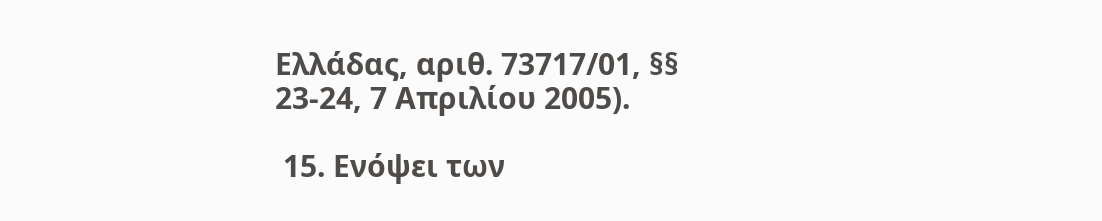Ελλάδας, αριθ. 73717/01, §§ 23-24, 7 Απριλίου 2005).

 15. Ενόψει των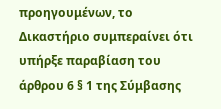προηγουμένων, το Δικαστήριο συμπεραίνει ότι υπήρξε παραβίαση του άρθρου 6 § 1 της Σύμβασης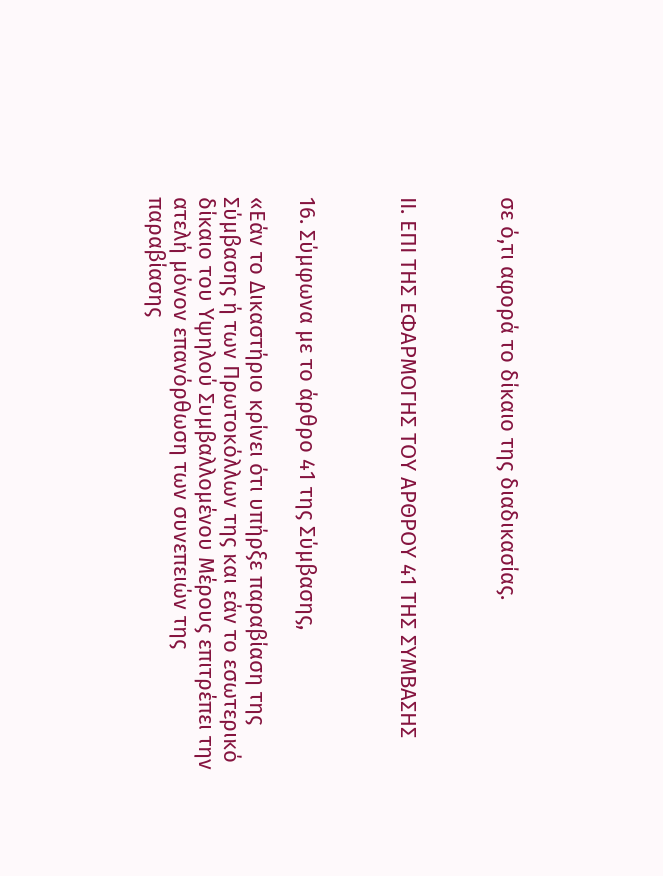σε ό,τι αφορά το δίκαιο της διαδικασίας.



ΙΙ. ΕΠΙ ΤΗΣ ΕΦΑΡΜΟΓΗΣ ΤΟΥ ΑΡΘΡΟΥ 41 ΤΗΣ ΣΥΜΒΑΣΗΣ



16. Σύμφωνα με το άρθρο 41 της Σύμβασης,

«Εάν το Δικαστήριο κρίνει ότι υπήρξε παραβίαση της Σύμβασης ή των Πρωτοκόλλων της και εάν το εσωτερικό δίκαιο του Υψηλού Συμβαλλομένου Μέρους επιτρέπει την ατελή μόνον επανόρθωση των συνεπειών της παραβίασης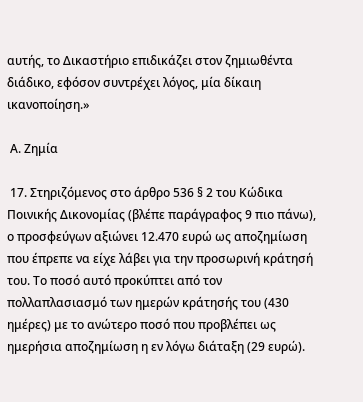αυτής, το Δικαστήριο επιδικάζει στον ζημιωθέντα διάδικο, εφόσον συντρέχει λόγος, μία δίκαιη ικανοποίηση.»

 Α. Ζημία

 17. Στηριζόμενος στο άρθρο 536 § 2 του Κώδικα Ποινικής Δικονομίας (βλέπε παράγραφος 9 πιο πάνω), ο προσφεύγων αξιώνει 12.470 ευρώ ως αποζημίωση που έπρεπε να είχε λάβει για την προσωρινή κράτησή του. Το ποσό αυτό προκύπτει από τον πολλαπλασιασμό των ημερών κράτησής του (430 ημέρες) με το ανώτερο ποσό που προβλέπει ως ημερήσια αποζημίωση η εν λόγω διάταξη (29 ευρώ).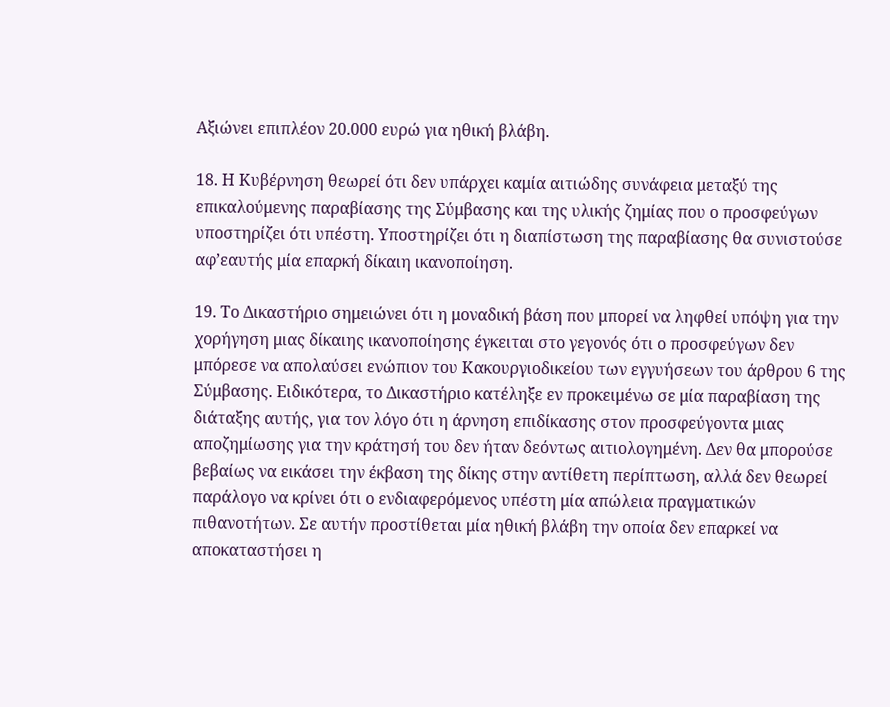Αξιώνει επιπλέον 20.000 ευρώ για ηθική βλάβη.

18. Η Κυβέρνηση θεωρεί ότι δεν υπάρχει καμία αιτιώδης συνάφεια μεταξύ της επικαλούμενης παραβίασης της Σύμβασης και της υλικής ζημίας που ο προσφεύγων υποστηρίζει ότι υπέστη. Υποστηρίζει ότι η διαπίστωση της παραβίασης θα συνιστούσε αφ’εαυτής μία επαρκή δίκαιη ικανοποίηση.

19. Το Δικαστήριο σημειώνει ότι η μοναδική βάση που μπορεί να ληφθεί υπόψη για την χορήγηση μιας δίκαιης ικανοποίησης έγκειται στο γεγονός ότι ο προσφεύγων δεν μπόρεσε να απολαύσει ενώπιον του Κακουργιοδικείου των εγγυήσεων του άρθρου 6 της Σύμβασης. Ειδικότερα, το Δικαστήριο κατέληξε εν προκειμένω σε μία παραβίαση της διάταξης αυτής, για τον λόγο ότι η άρνηση επιδίκασης στον προσφεύγοντα μιας αποζημίωσης για την κράτησή του δεν ήταν δεόντως αιτιολογημένη. Δεν θα μπορούσε βεβαίως να εικάσει την έκβαση της δίκης στην αντίθετη περίπτωση, αλλά δεν θεωρεί παράλογο να κρίνει ότι ο ενδιαφερόμενος υπέστη μία απώλεια πραγματικών πιθανοτήτων. Σε αυτήν προστίθεται μία ηθική βλάβη την οποία δεν επαρκεί να αποκαταστήσει η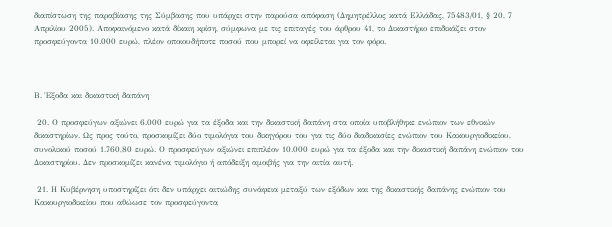διαπίστωση της παραβίασης της Σύμβασης που υπάρχει στην παρούσα απόφαση (Δημητρέλλος κατά Ελλάδας, 75483/01, § 20, 7 Απριλίου 2005). Αποφαινόμενο κατά δίκαιη κρίση, σύμφωνα με τις επιταγές του άρθρου 41, το Δικαστήριο επιδικάζει στον προσφεύγοντα 10.000 ευρώ, πλέον οποιουδήποτε ποσού που μπορεί να οφείλεται για τον φόρο.



Β. Έξοδα και δικαστική δαπάνη

 20. Ο προσφεύγων αξιώνει 6.000 ευρώ για τα έξοδα και την δικαστική δαπάνη στα οποία υποβλήθηκε ενώπιον των εθνικών δικαστηρίων. Ως προς τούτο, προσκομίζει δύο τιμολόγια του δικηγόρου του για τις δύο διαδικασίες ενώπιον του Κακουργιοδικείου, συνολικού ποσού 1.760,80 ευρώ. Ο προσφεύγων αξιώνει επιπλέον 10.000 ευρώ για τα έξοδα και την δικαστική δαπάνη ενώπιον του Δικαστηρίου. Δεν προσκομίζει κανένα τιμολόγιο ή απόδειξη αμοιβής για την αιτία αυτή.

 21. Η Κυβέρνηση υποστηρίζει ότι δεν υπάρχει αιτιώδης συνάφεια μεταξύ των εξόδων και της δικαστικής δαπάνης ενώπιον του Κακουργιοδικείου που αθώωσε τον προσφεύγοντα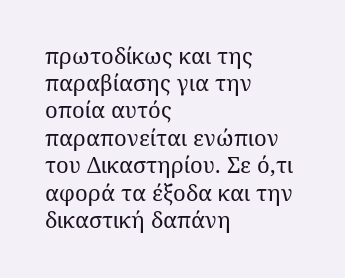πρωτοδίκως και της παραβίασης για την οποία αυτός παραπονείται ενώπιον του Δικαστηρίου. Σε ό,τι αφορά τα έξοδα και την δικαστική δαπάνη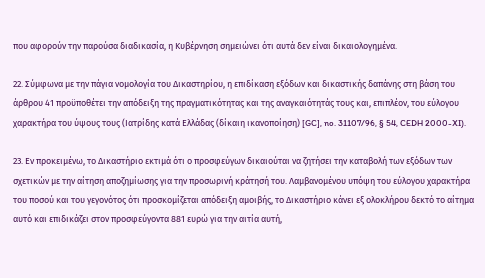που αφορούν την παρούσα διαδικασία, η Κυβέρνηση σημειώνει ότι αυτά δεν είναι δικαιολογημένα.

22. Σύμφωνα με την πάγια νομολογία του Δικαστηρίου, η επιδίκαση εξόδων και δικαστικής δαπάνης στη βάση του άρθρου 41 προϋποθέτει την απόδειξη της πραγματικότητας και της αναγκαιότητάς τους και, επιπλέον, του εύλογου χαρακτήρα του ύψους τους (Ιατρίδης κατά Ελλάδας (δίκαιη ικανοποίηση) [GC], no. 31107/96, § 54, CEDH 2000-XI).

23. Εν προκειμένω, το Δικαστήριο εκτιμά ότι ο προσφεύγων δικαιούται να ζητήσει την καταβολή των εξόδων των σχετικών με την αίτηση αποζημίωσης για την προσωρινή κράτησή του. Λαμβανομένου υπόψη του εύλογου χαρακτήρα του ποσού και του γεγονότος ότι προσκομίζεται απόδειξη αμοιβής, το Δικαστήριο κάνει εξ ολοκλήρου δεκτό το αίτημα αυτό και επιδικάζει στον προσφεύγοντα 881 ευρώ για την αιτία αυτή,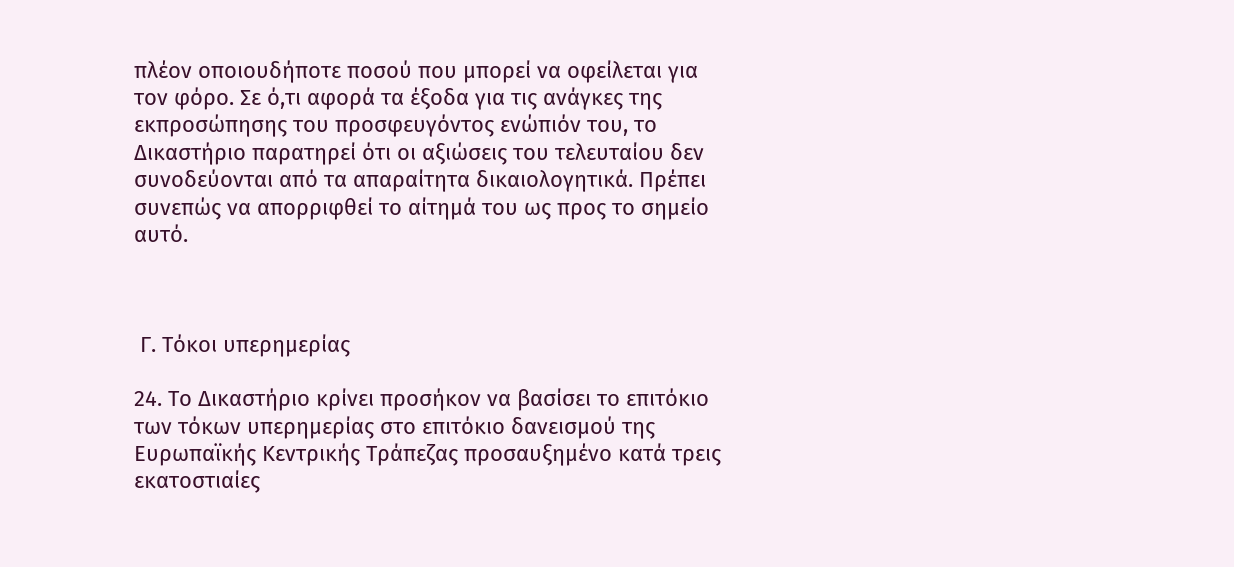πλέον οποιουδήποτε ποσού που μπορεί να οφείλεται για τον φόρο. Σε ό,τι αφορά τα έξοδα για τις ανάγκες της εκπροσώπησης του προσφευγόντος ενώπιόν του, το Δικαστήριο παρατηρεί ότι οι αξιώσεις του τελευταίου δεν συνοδεύονται από τα απαραίτητα δικαιολογητικά. Πρέπει συνεπώς να απορριφθεί το αίτημά του ως προς το σημείο αυτό.



 Γ. Τόκοι υπερημερίας

24. Το Δικαστήριο κρίνει προσήκον να βασίσει το επιτόκιο των τόκων υπερημερίας στο επιτόκιο δανεισμού της Ευρωπαϊκής Κεντρικής Τράπεζας προσαυξημένο κατά τρεις εκατοστιαίες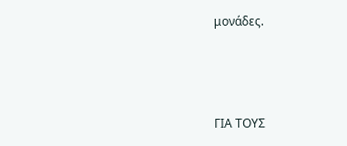μονάδες.



ΓΙΑ ΤΟΥΣ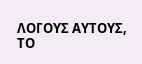ΛΟΓΟΥΣ ΑΥΤΟΥΣ, ΤΟ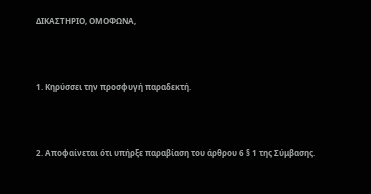ΔΙΚΑΣΤΗΡΙΟ, ΟΜΟΦΩΝΑ,



1. Κηρύσσει την προσφυγή παραδεκτή.



2. Αποφαίνεται ότι υπήρξε παραβίαση του άρθρου 6 § 1 της Σύμβασης.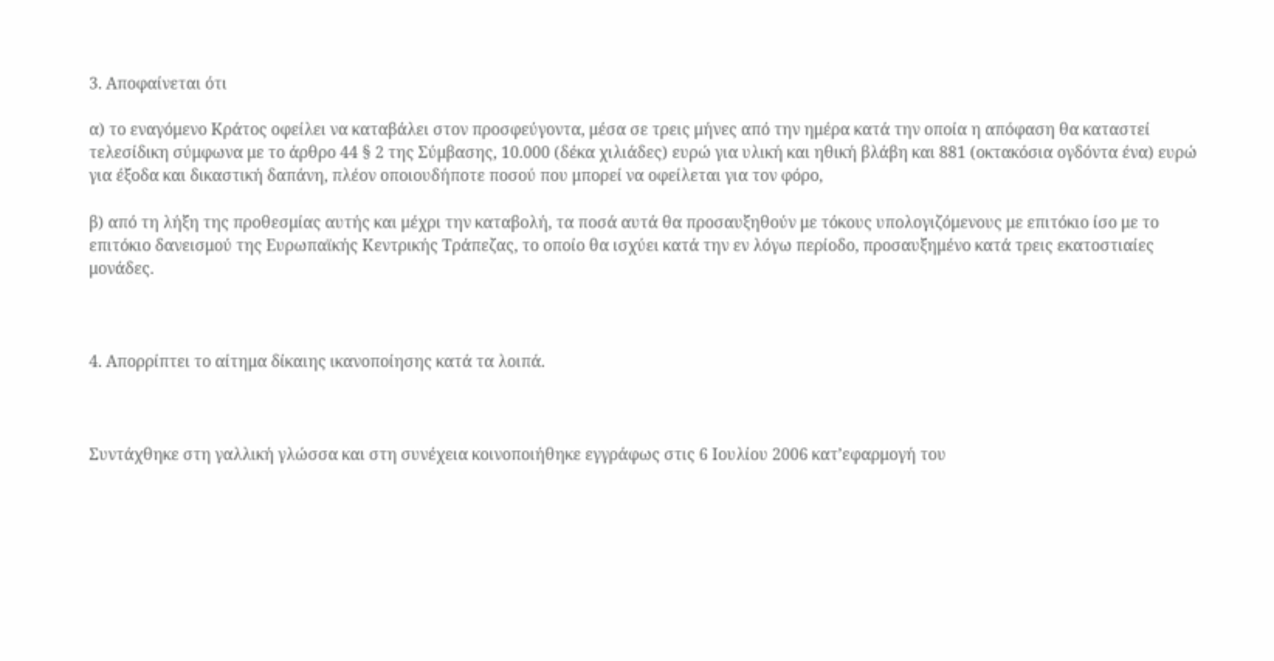3. Αποφαίνεται ότι

α) το εναγόμενο Κράτος οφείλει να καταβάλει στον προσφεύγοντα, μέσα σε τρεις μήνες από την ημέρα κατά την οποία η απόφαση θα καταστεί τελεσίδικη σύμφωνα με το άρθρο 44 § 2 της Σύμβασης, 10.000 (δέκα χιλιάδες) ευρώ για υλική και ηθική βλάβη και 881 (οκτακόσια ογδόντα ένα) ευρώ για έξοδα και δικαστική δαπάνη, πλέον οποιουδήποτε ποσού που μπορεί να οφείλεται για τον φόρο,

β) από τη λήξη της προθεσμίας αυτής και μέχρι την καταβολή, τα ποσά αυτά θα προσαυξηθούν με τόκους υπολογιζόμενους με επιτόκιο ίσο με το επιτόκιο δανεισμού της Ευρωπαϊκής Κεντρικής Τράπεζας, το οποίο θα ισχύει κατά την εν λόγω περίοδο, προσαυξημένο κατά τρεις εκατοστιαίες μονάδες.



4. Απορρίπτει το αίτημα δίκαιης ικανοποίησης κατά τα λοιπά.



Συντάχθηκε στη γαλλική γλώσσα και στη συνέχεια κοινοποιήθηκε εγγράφως στις 6 Ιουλίου 2006 κατ’εφαρμογή του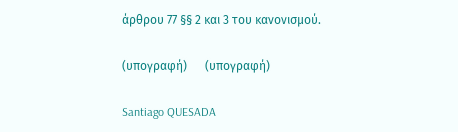άρθρου 77 §§ 2 και 3 του κανονισμού.

(υπογραφή)      (υπογραφή)

Santiago QUESADA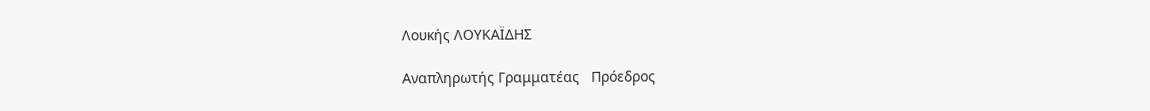Λουκής ΛΟΥΚΑÏΔΗΣ

Αναπληρωτής Γραμματέας   Πρόεδρος